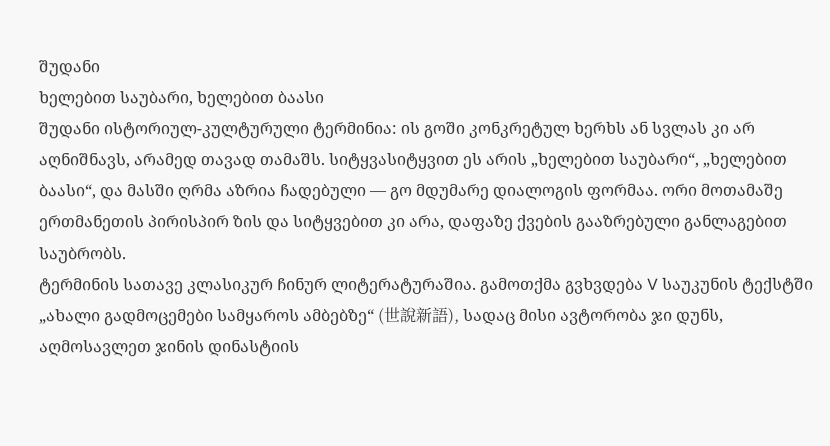შუდანი
ხელებით საუბარი, ხელებით ბაასი
შუდანი ისტორიულ-კულტურული ტერმინია: ის გოში კონკრეტულ ხერხს ან სვლას კი არ აღნიშნავს, არამედ თავად თამაშს. სიტყვასიტყვით ეს არის „ხელებით საუბარი“, „ხელებით ბაასი“, და მასში ღრმა აზრია ჩადებული — გო მდუმარე დიალოგის ფორმაა. ორი მოთამაშე ერთმანეთის პირისპირ ზის და სიტყვებით კი არა, დაფაზე ქვების გააზრებული განლაგებით საუბრობს.
ტერმინის სათავე კლასიკურ ჩინურ ლიტერატურაშია. გამოთქმა გვხვდება V საუკუნის ტექსტში „ახალი გადმოცემები სამყაროს ამბებზე“ (世說新語), სადაც მისი ავტორობა ჯი დუნს, აღმოსავლეთ ჯინის დინასტიის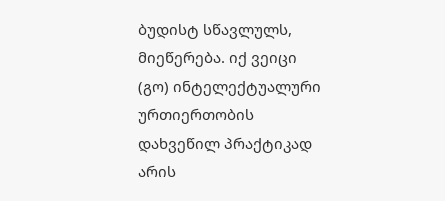ბუდისტ სწავლულს, მიეწერება. იქ ვეიცი (გო) ინტელექტუალური ურთიერთობის დახვეწილ პრაქტიკად არის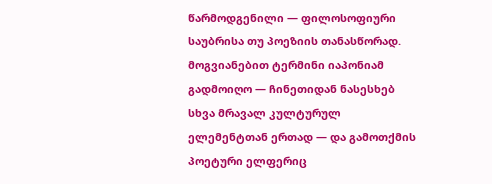წარმოდგენილი — ფილოსოფიური საუბრისა თუ პოეზიის თანასწორად.
მოგვიანებით ტერმინი იაპონიამ გადმოიღო — ჩინეთიდან ნასესხებ სხვა მრავალ კულტურულ ელემენტთან ერთად — და გამოთქმის პოეტური ელფერიც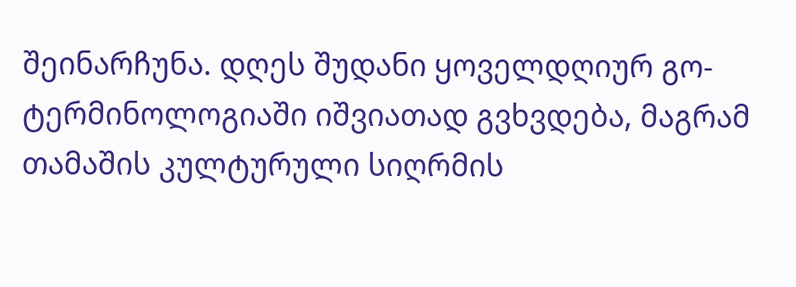შეინარჩუნა. დღეს შუდანი ყოველდღიურ გო-ტერმინოლოგიაში იშვიათად გვხვდება, მაგრამ თამაშის კულტურული სიღრმის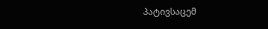პატივსაცემ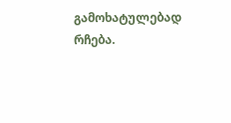გამოხატულებად რჩება.